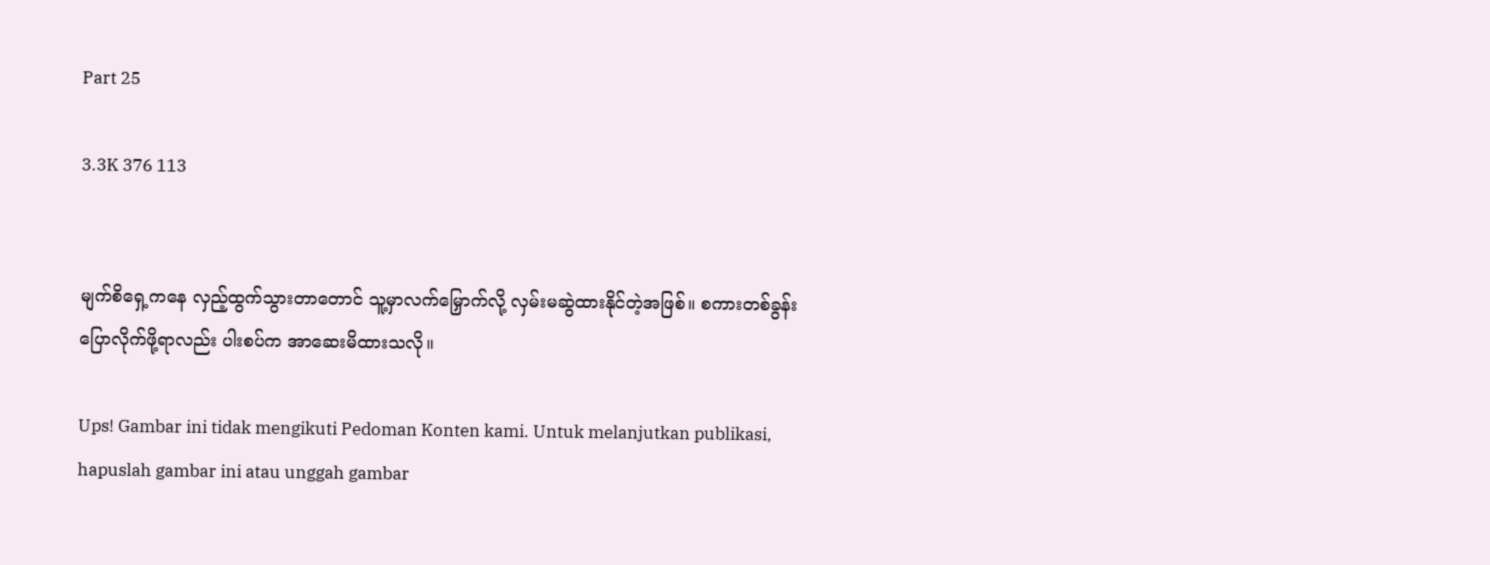Part 25

3.3K 376 113


မျက်စိရှေ့ကနေ လှည့်ထွက်သွားတာတောင် သူ့မှာလက်မြှောက်လို့ လှမ်းမဆွဲထားနိုင်တဲ့အဖြစ်။ စကားတစ်ခွန်းပြောလိုက်ဖို့ရာလည်း ပါးစပ်က အာဆေးမိထားသလို။

Ups! Gambar ini tidak mengikuti Pedoman Konten kami. Untuk melanjutkan publikasi, hapuslah gambar ini atau unggah gambar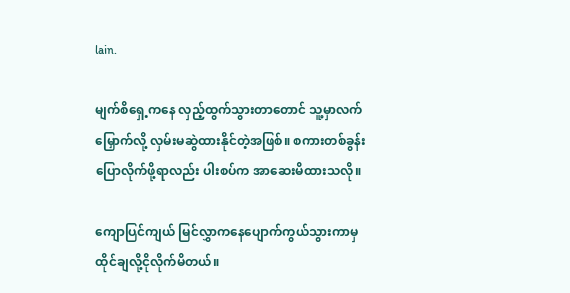lain.

မျက်စိရှေ့ကနေ လှည့်ထွက်သွားတာတောင် သူ့မှာလက်မြှောက်လို့ လှမ်းမဆွဲထားနိုင်တဲ့အဖြစ်။ စကားတစ်ခွန်းပြောလိုက်ဖို့ရာလည်း ပါးစပ်က အာဆေးမိထားသလို။

ကျောပြင်ကျယ် မြင်လွှာကနေပျောက်ကွယ်သွားကာမှ ထိုင်ချလို့ငိုလိုက်မိတယ်။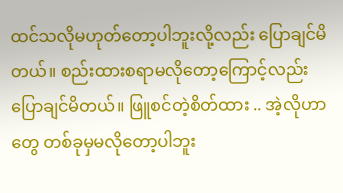ထင်သလိုမဟုတ်တော့ပါဘူးလို့လည်း ပြောချင်မိတယ်။ စည်းထားစရာမလိုတော့ကြောင့်လည်း ပြောချင်မိတယ်။ ဖြူစင်တဲ့စိတ်ထား .. အဲ့လိုဟာတွေ တစ်ခုမှမလိုတော့ပါဘူး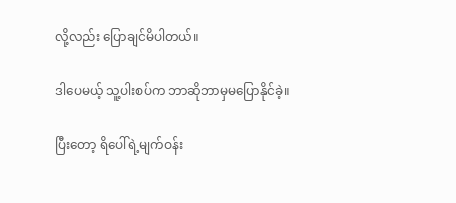လို့လည်း ပြောချင်မိပါတယ်။

ဒါပေမယ့် သူ့ပါးစပ်က ဘာဆိုဘာမှမပြောနိုင်ခဲ့။

ပြီးတော့ ရိပေါ်ရဲ့မျက်ဝန်း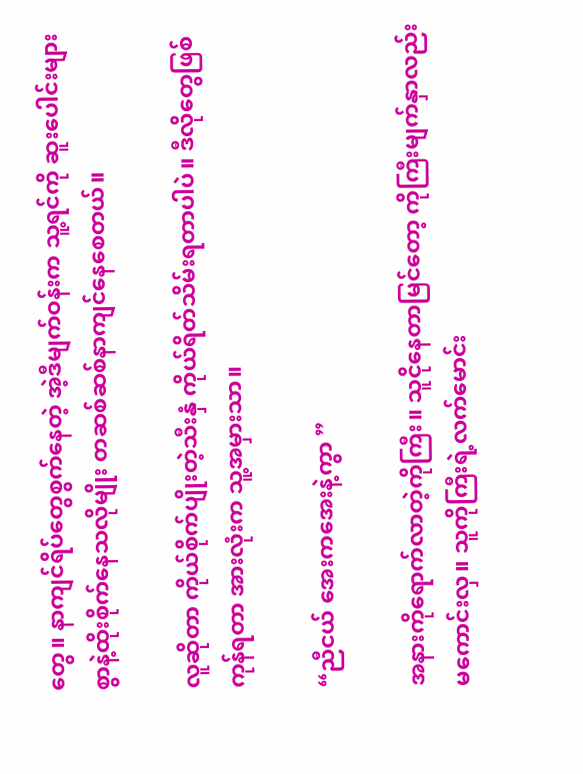တွေ။ နာကျင်ရိပ်တွေစွက်နေတဲ့ အဲ့ဒီမျက်ဝန်းက သူ့ရင်ကို ဆူးပေါင်းများစွာနဲ့ထိုးစိုက်နေသလိုမျိုး တဆစ်ဆစ်နာကျင်နေစေတယ်။

လူဆိုတာ ကိုယ်စိုက်ပျိုးတဲ့သီးနှံ ကိုယ်ရိတ်သိမ်းရတာပါပဲ။ ဒီလိုတွေဖြစ်ကုန်ရတာ အားလုံးက သူ့အမှားသာ။

“ညီငယ် အေးကအေးနဲ့ကွာ ”

အနားကိုရောက်လာတဲ့ကိုကြီး။ သူငိုနေတာမြင်တော့ ကိုကြီးမျက်နှာလည်းမကောင်းလှ။ သူကိုကြီးရဲ့လက်မောင်း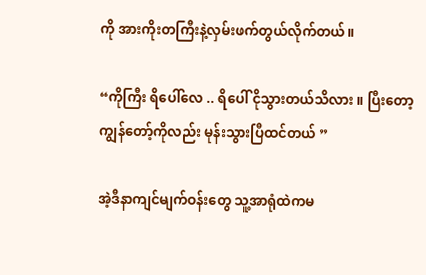ကို အားကိုးတကြီးနဲ့လှမ်းဖက်တွယ်လိုက်တယ်။

“ကိုကြီး ရိပေါ်လေ .. ရိပေါ် ငိုသွားတယ်သိလား ။ ပြီးတော့ ကျွန်တော့်ကိုလည်း မုန်းသွားပြီထင်တယ် ”

အဲ့ဒီနာကျင်မျက်ဝန်းတွေ သူ့အာရုံထဲကမ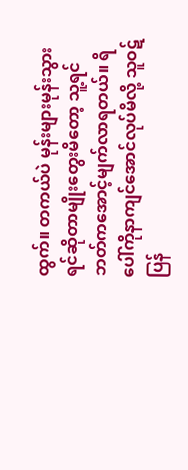ထွက်။ တကယ်ပဲ မုန်းများမုန်းသွားရင်ဆိုတာမျိုးတွေးမိတော့ သူ့ရင်ဘတ်ကအောင့်မျက်လာရတယ်။ ရိပေါ်ကိုနာကျင်အောင်လုပ်မိလို့ သူဝဋ်ပြန်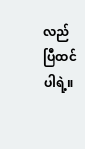လည်ပြီထင်ပါရဲ့။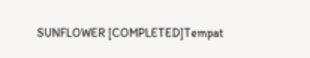SUNFLOWER [COMPLETED]Tempat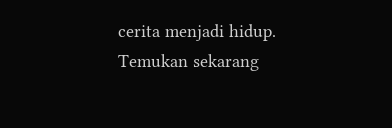cerita menjadi hidup. Temukan sekarang